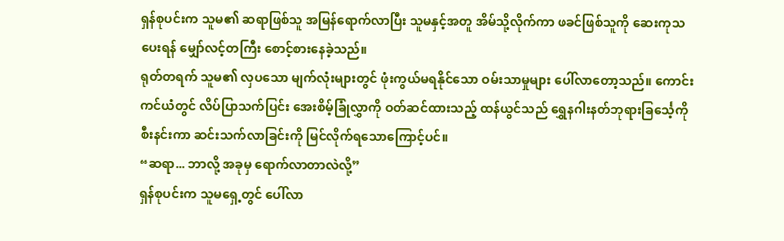ရှန်စုပင်းက သူမ၏ ဆရာဖြစ်သူ အမြန်ရောက်လာပြီး သူမနှင့်အတူ အိမ်သို့လိုက်ကာ ဖခင်ဖြစ်သူကို ဆေးကုသပေးရန် မျှော်လင့်တကြီး စောင့်စားနေခဲ့သည်။
ရုတ်တရက် သူမ၏ လှပသော မျက်လုံးများတွင် ဖုံးကွယ်မရနိုင်သော ဝမ်းသာမှုများ ပေါ်လာတော့သည်။ ကောင်းကင်ယံတွင် လိပ်ပြာသက်ပြင်း အေးစိမ့်ခြုံလွှာကို ဝတ်ဆင်ထားသည့် ထန်ယွင်သည် ရွှေနဂါးနတ်ဘုရားခြင်္သေ့ကို စီးနင်းကာ ဆင်းသက်လာခြင်းကို မြင်လိုက်ရသောကြောင့်ပင်။
“ဆရာ... ဘာလို့ အခုမှ ရောက်လာတာလဲလို့”
ရှန်စုပင်းက သူမရှေ့တွင် ပေါ်လာ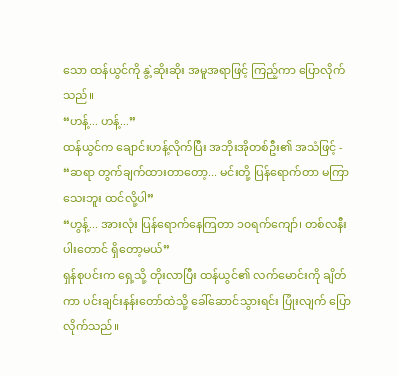သော ထန်ယွင်ကို နွဲ့ဆိုးဆိုး အမူအရာဖြင့် ကြည့်ကာ ပြောလိုက်သည်။
“ဟန့်... ဟန့်...”
ထန်ယွင်က ချောင်းဟန့်လိုက်ပြီး အဘိုးအိုတစ်ဦး၏ အသံဖြင့် -
“ဆရာ တွက်ချက်ထားတာတော့... မင်းတို့ ပြန်ရောက်တာ မကြာသေးဘူး ထင်လို့ပါ”
“ဟွန့်... အားလုံး ပြန်ရောက်နေကြတာ ၁၀ရက်ကျော်၊ တစ်လနီးပါးတောင် ရှိတော့မယ်”
ရှန်စုပင်းက ရှေ့သို့ တိုးလာပြီး ထန်ယွင်၏ လက်မောင်းကို ချိတ်ကာ ပင်းချင်းနန်းတော်ထဲသို့ ခေါ်ဆောင်သွားရင်း ပြုံးလျက် ပြောလိုက်သည်။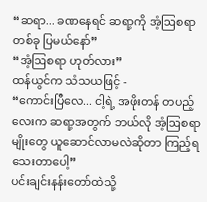“ဆရာ... ခဏနေရင် ဆရာ့ကို အံ့ဩစရာတစ်ခု ပြမယ်နော်”
“အံ့ဩစရာ ဟုတ်လား”
ထန်ယွင်က သံသယဖြင့် -
“ကောင်းပြီလေ... ငါ့ရဲ့ အဖိုးတန် တပည့်လေးက ဆရာ့အတွက် ဘယ်လို အံ့ဩစရာမျိုးတွေ ယူဆောင်လာမလဲဆိုတာ ကြည့်ရသေးတာပေါ့”
ပင်းချင်းနန်းတော်ထဲသို့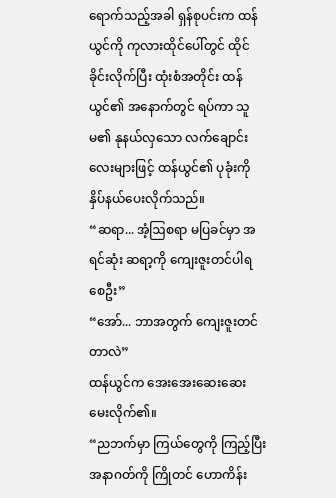ရောက်သည့်အခါ ရှန်စုပင်းက ထန်ယွင်ကို ကုလားထိုင်ပေါ်တွင် ထိုင်ခိုင်းလိုက်ပြီး ထုံးစံအတိုင်း ထန်ယွင်၏ အနောက်တွင် ရပ်ကာ သူမ၏ နုနယ်လှသော လက်ချောင်းလေးများဖြင့် ထန်ယွင်၏ ပုခုံးကို နှိပ်နယ်ပေးလိုက်သည်။
“ဆရာ... အံ့ဩစရာ မပြခင်မှာ အရင်ဆုံး ဆရာ့ကို ကျေးဇူးတင်ပါရစေဦး”
“အော်... ဘာအတွက် ကျေးဇူးတင်တာလဲ”
ထန်ယွင်က အေးအေးဆေးဆေး မေးလိုက်၏။
“ညဘက်မှာ ကြယ်တွေကို ကြည့်ပြီး အနာဂတ်ကို ကြိုတင် ဟောကိန်း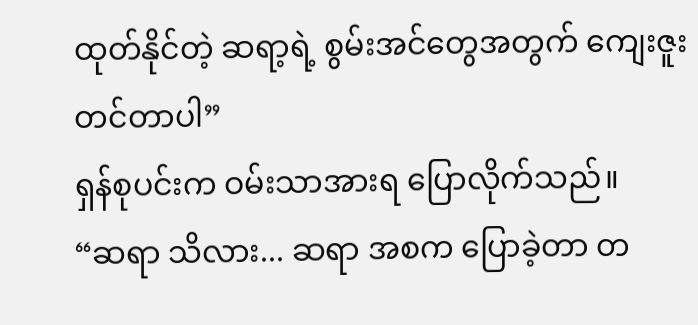ထုတ်နိုင်တဲ့ ဆရာ့ရဲ့ စွမ်းအင်တွေအတွက် ကျေးဇူးတင်တာပါ”
ရှန်စုပင်းက ဝမ်းသာအားရ ပြောလိုက်သည်။
“ဆရာ သိလား... ဆရာ အစက ပြောခဲ့တာ တ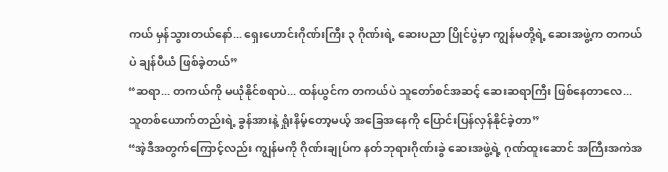ကယ် မှန်သွားတယ်နော်... ရှေးဟောင်းဂိုဏ်းကြီး ၃ ဂိုဏ်းရဲ့ ဆေးပညာ ပြိုင်ပွဲမှာ ကျွန်မတို့ရဲ့ ဆေးအဖွဲ့က တကယ်ပဲ ချန်ပီယံ ဖြစ်ခဲ့တယ်”
“ဆရာ... တကယ်ကို မယုံနိုင်စရာပဲ... ထန်ယွင်က တကယ်ပဲ သူတော်စင်အဆင့် ဆေးဆရာကြီး ဖြစ်နေတာလေ... သူတစ်ယောက်တည်းရဲ့ ခွန်အားနဲ့ ရှုံးနိမ့်တော့မယ့် အခြေအနေကို ပြောင်းပြန်လှန်နိုင်ခဲ့တာ”
“အဲ့ဒီအတွက်ကြောင့်လည်း ကျွန်မကို ဂိုဏ်းချုပ်က နတ်ဘုရားဂိုဏ်းခွဲ ဆေးအဖွဲ့ရဲ့ ဂုဏ်ထူးဆောင် အကြီးအကဲအ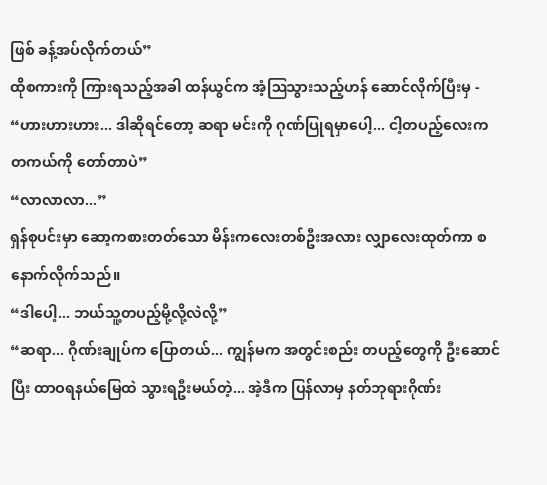ဖြစ် ခန့်အပ်လိုက်တယ်”
ထိုစကားကို ကြားရသည့်အခါ ထန်ယွင်က အံ့ဩသွားသည့်ဟန် ဆောင်လိုက်ပြီးမှ -
“ဟားဟားဟား... ဒါဆိုရင်တော့ ဆရာ မင်းကို ဂုဏ်ပြုရမှာပေါ့... ငါ့တပည့်လေးက တကယ်ကို တော်တာပဲ”
“လာလာလာ...”
ရှန်စုပင်းမှာ ဆော့ကစားတတ်သော မိန်းကလေးတစ်ဦးအလား လျှာလေးထုတ်ကာ စနောက်လိုက်သည်။
“ဒါပေါ့... ဘယ်သူ့တပည့်မို့လို့လဲလို့”
“ဆရာ... ဂိုဏ်းချုပ်က ပြောတယ်... ကျွန်မက အတွင်းစည်း တပည့်တွေကို ဦးဆောင်ပြီး ထာဝရနယ်မြေထဲ သွားရဦးမယ်တဲ့... အဲ့ဒီက ပြန်လာမှ နတ်ဘုရားဂိုဏ်း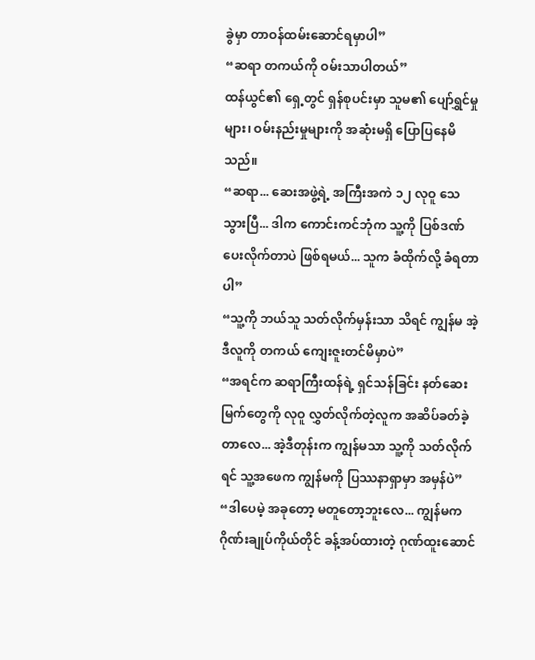ခွဲမှာ တာဝန်ထမ်းဆောင်ရမှာပါ”
“ဆရာ တကယ်ကို ဝမ်းသာပါတယ်”
ထန်ယွင်၏ ရှေ့တွင် ရှန်စုပင်းမှာ သူမ၏ ပျော်ရွှင်မှုများ၊ ဝမ်းနည်းမှုများကို အဆုံးမရှိ ပြောပြနေမိသည်။
“ဆရာ... ဆေးအဖွဲ့ရဲ့ အကြီးအကဲ ၁၂ လုဝူ သေသွားပြီ... ဒါက ကောင်းကင်ဘုံက သူ့ကို ပြစ်ဒဏ်ပေးလိုက်တာပဲ ဖြစ်ရမယ်... သူက ခံထိုက်လို့ ခံရတာပါ”
“သူ့ကို ဘယ်သူ သတ်လိုက်မှန်းသာ သိရင် ကျွန်မ အဲ့ဒီလူကို တကယ် ကျေးဇူးတင်မိမှာပဲ”
“အရင်က ဆရာကြီးထန်ရဲ့ ရှင်သန်ခြင်း နတ်ဆေးမြက်တွေကို လုဝူ လွှတ်လိုက်တဲ့လူက အဆိပ်ခတ်ခဲ့တာလေ... အဲ့ဒီတုန်းက ကျွန်မသာ သူ့ကို သတ်လိုက်ရင် သူ့အဖေက ကျွန်မကို ပြဿနာရှာမှာ အမှန်ပဲ”
“ဒါပေမဲ့ အခုတော့ မတူတော့ဘူးလေ... ကျွန်မက ဂိုဏ်းချုပ်ကိုယ်တိုင် ခန့်အပ်ထားတဲ့ ဂုဏ်ထူးဆောင်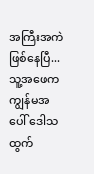အကြီးအကဲ ဖြစ်နေပြီ... သူ့အဖေက ကျွန်မအပေါ် ဒေါသထွက်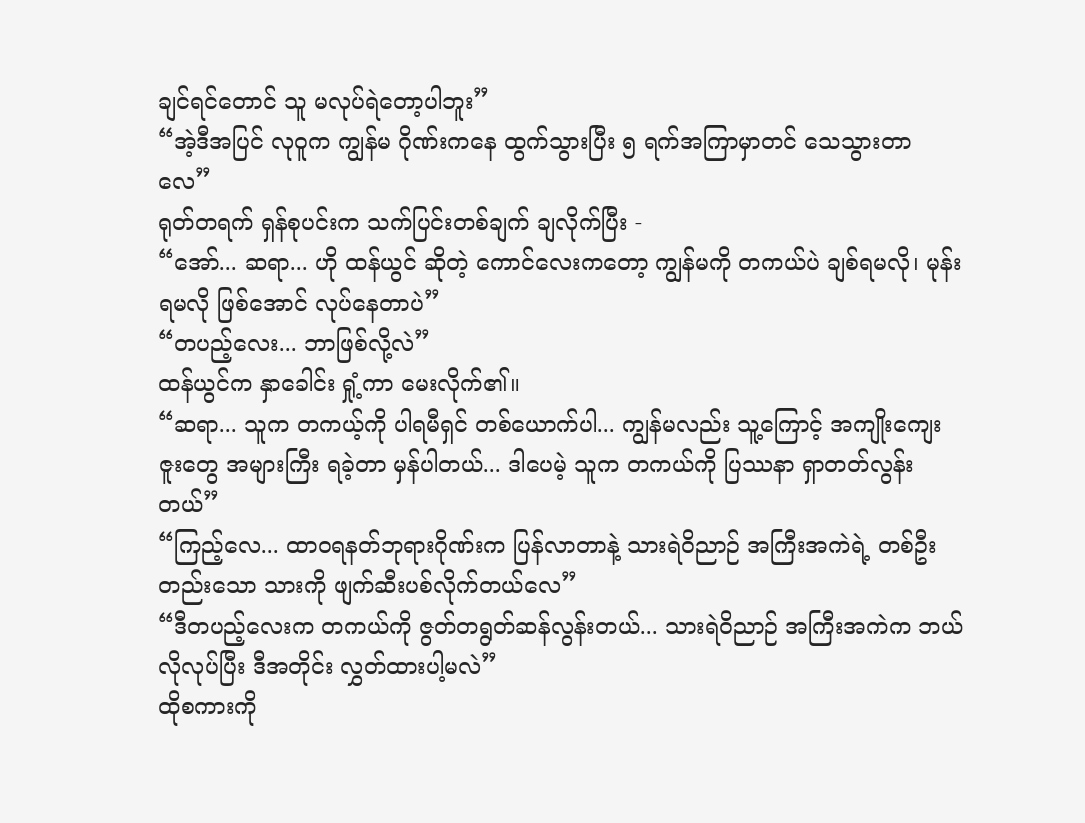ချင်ရင်တောင် သူ မလုပ်ရဲတော့ပါဘူး”
“အဲ့ဒီအပြင် လုဝူက ကျွန်မ ဂိုဏ်းကနေ ထွက်သွားပြီး ၅ ရက်အကြာမှာတင် သေသွားတာလေ”
ရုတ်တရက် ရှန်စုပင်းက သက်ပြင်းတစ်ချက် ချလိုက်ပြီး -
“အော်... ဆရာ... ဟို ထန်ယွင် ဆိုတဲ့ ကောင်လေးကတော့ ကျွန်မကို တကယ်ပဲ ချစ်ရမလို၊ မုန်းရမလို ဖြစ်အောင် လုပ်နေတာပဲ”
“တပည့်လေး... ဘာဖြစ်လို့လဲ”
ထန်ယွင်က နှာခေါင်း ရှုံ့ကာ မေးလိုက်၏။
“ဆရာ... သူက တကယ့်ကို ပါရမီရှင် တစ်ယောက်ပါ... ကျွန်မလည်း သူ့ကြောင့် အကျိုးကျေးဇူးတွေ အများကြီး ရခဲ့တာ မှန်ပါတယ်... ဒါပေမဲ့ သူက တကယ်ကို ပြဿနာ ရှာတတ်လွန်းတယ်”
“ကြည့်လေ... ထာဝရနတ်ဘုရားဂိုဏ်းက ပြန်လာတာနဲ့ သားရဲဝိညာဉ် အကြီးအကဲရဲ့ တစ်ဦးတည်းသော သားကို ဖျက်ဆီးပစ်လိုက်တယ်လေ”
“ဒီတပည့်လေးက တကယ်ကို ဇွတ်တရွတ်ဆန်လွန်းတယ်... သားရဲဝိညာဉ် အကြီးအကဲက ဘယ်လိုလုပ်ပြီး ဒီအတိုင်း လွှတ်ထားပါ့မလဲ”
ထိုစကားကို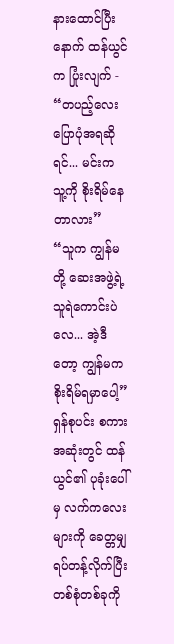နားထောင်ပြီးနောက် ထန်ယွင်က ပြုံးလျက် -
“တပည့်လေး ပြောပုံအရဆိုရင်... မင်းက သူ့ကို စိုးရိမ်နေတာလား”
“သူက ကျွန်မတို့ ဆေးအဖွဲ့ရဲ့ သူရဲကောင်းပဲလေ... အဲ့ဒီတော့ ကျွန်မက စိုးရိမ်ရမှာပေါ့”
ရှန်စုပင်း စကားအဆုံးတွင် ထန်ယွင်၏ ပုခုံးပေါ်မှ လက်ကလေးများကို ခေတ္တမျှ ရပ်တန့်လိုက်ပြီး တစ်စုံတစ်ခုကို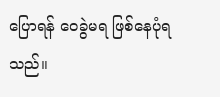ပြောရန် ဝေခွဲမရ ဖြစ်နေပုံရသည်။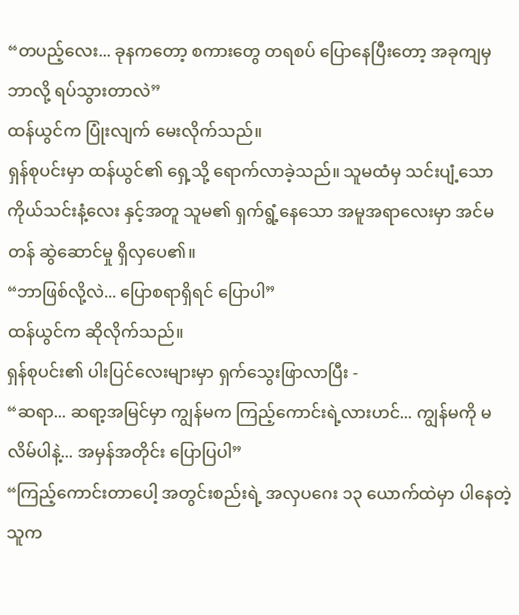“တပည့်လေး... ခုနကတော့ စကားတွေ တရစပ် ပြောနေပြီးတော့ အခုကျမှ ဘာလို့ ရပ်သွားတာလဲ”
ထန်ယွင်က ပြုံးလျက် မေးလိုက်သည်။
ရှန်စုပင်းမှာ ထန်ယွင်၏ ရှေ့သို့ ရောက်လာခဲ့သည်။ သူမထံမှ သင်းပျံ့သော ကိုယ်သင်းနံ့လေး နှင့်အတူ သူမ၏ ရှက်ရွံ့နေသော အမူအရာလေးမှာ အင်မတန် ဆွဲဆောင်မှု ရှိလှပေ၏။
“ဘာဖြစ်လို့လဲ... ပြောစရာရှိရင် ပြောပါ”
ထန်ယွင်က ဆိုလိုက်သည်။
ရှန်စုပင်း၏ ပါးပြင်လေးများမှာ ရှက်သွေးဖြာလာပြီး -
“ဆရာ... ဆရာ့အမြင်မှာ ကျွန်မက ကြည့်ကောင်းရဲ့လားဟင်... ကျွန်မကို မလိမ်ပါနဲ့... အမှန်အတိုင်း ပြောပြပါ”
“ကြည့်ကောင်းတာပေါ့ အတွင်းစည်းရဲ့ အလှပဂေး ၁၃ ယောက်ထဲမှာ ပါနေတဲ့သူက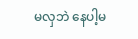မလှဘဲ နေပါ့မ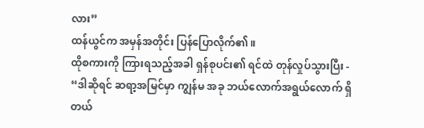လား”
ထန်ယွင်က အမှန်အတိုင်း ပြန်ပြောလိုက်၏။
ထိုစကားကို ကြားရသည့်အခါ ရှန်စုပင်း၏ ရင်ထဲ တုန်လှုပ်သွားပြီး -
“ဒါဆိုရင် ဆရာ့အမြင်မှာ ကျွန်မ အခု ဘယ်လောက်အရွယ်လောက် ရှိတယ်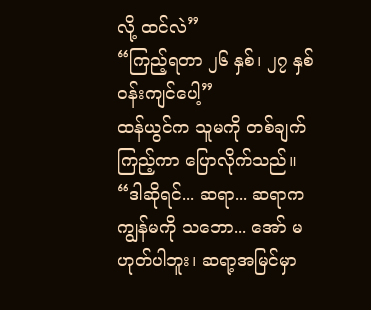လို့ ထင်လဲ”
“ကြည့်ရတာ ၂၆ နှစ်၊ ၂၇ နှစ် ဝန်းကျင်ပေါ့”
ထန်ယွင်က သူမကို တစ်ချက်ကြည့်ကာ ပြောလိုက်သည်။
“ဒါဆိုရင်... ဆရာ... ဆရာက ကျွန်မကို သဘော... အော် မဟုတ်ပါဘူး၊ ဆရာ့အမြင်မှာ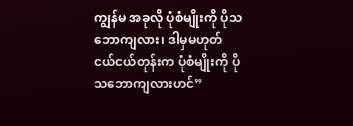ကျွန်မ အခုလို ပုံစံမျိုးကို ပိုသဘောကျလား၊ ဒါမှမဟုတ် ငယ်ငယ်တုန်းက ပုံစံမျိုးကို ပိုသဘောကျလားဟင်”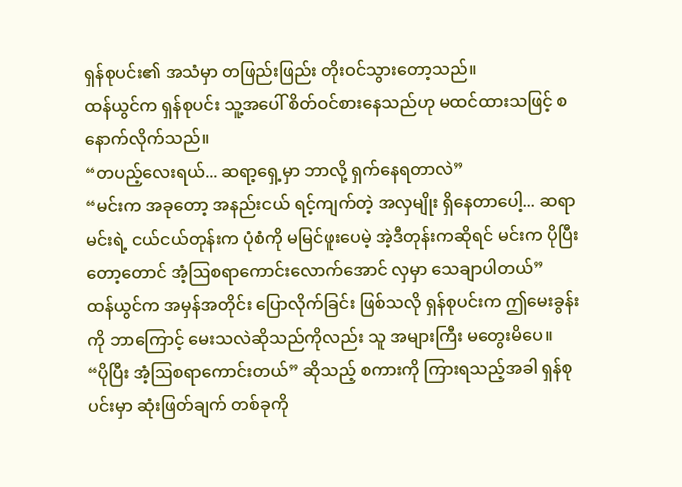ရှန်စုပင်း၏ အသံမှာ တဖြည်းဖြည်း တိုးဝင်သွားတော့သည်။
ထန်ယွင်က ရှန်စုပင်း သူ့အပေါ် စိတ်ဝင်စားနေသည်ဟု မထင်ထားသဖြင့် စနောက်လိုက်သည်။
“တပည့်လေးရယ်... ဆရာ့ရှေ့မှာ ဘာလို့ ရှက်နေရတာလဲ”
“မင်းက အခုတော့ အနည်းငယ် ရင့်ကျက်တဲ့ အလှမျိုး ရှိနေတာပေါ့... ဆရာ မင်းရဲ့ ငယ်ငယ်တုန်းက ပုံစံကို မမြင်ဖူးပေမဲ့ အဲ့ဒီတုန်းကဆိုရင် မင်းက ပိုပြီးတော့တောင် အံ့ဩစရာကောင်းလောက်အောင် လှမှာ သေချာပါတယ်”
ထန်ယွင်က အမှန်အတိုင်း ပြောလိုက်ခြင်း ဖြစ်သလို ရှန်စုပင်းက ဤမေးခွန်းကို ဘာကြောင့် မေးသလဲဆိုသည်ကိုလည်း သူ အများကြီး မတွေးမိပေ။
“ပိုပြီး အံ့ဩစရာကောင်းတယ်” ဆိုသည့် စကားကို ကြားရသည့်အခါ ရှန်စုပင်းမှာ ဆုံးဖြတ်ချက် တစ်ခုကို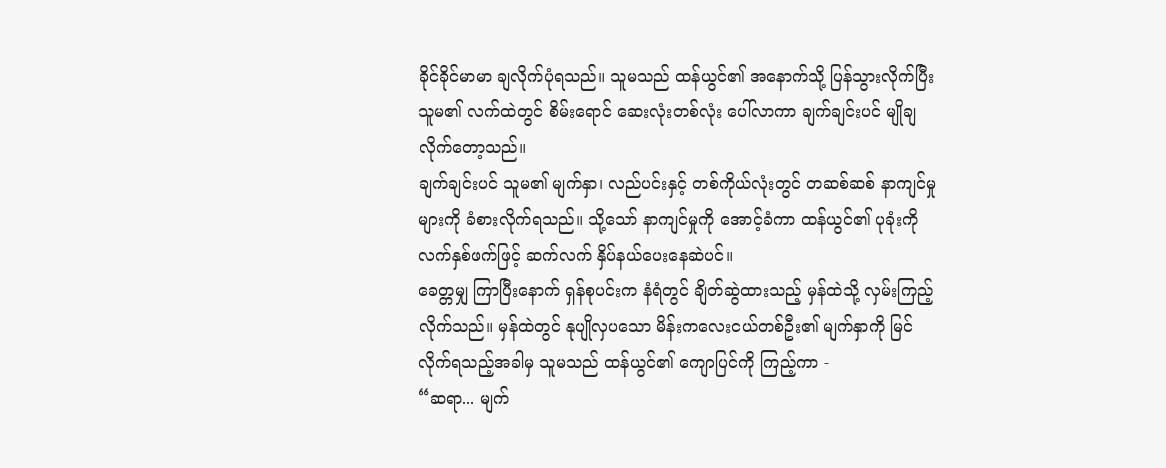ခိုင်ခိုင်မာမာ ချလိုက်ပုံရသည်။ သူမသည် ထန်ယွင်၏ အနောက်သို့ ပြန်သွားလိုက်ပြီး သူမ၏ လက်ထဲတွင် စိမ်းရောင် ဆေးလုံးတစ်လုံး ပေါ်လာကာ ချက်ချင်းပင် မျိုချလိုက်တော့သည်။
ချက်ချင်းပင် သူမ၏ မျက်နှာ၊ လည်ပင်းနှင့် တစ်ကိုယ်လုံးတွင် တဆစ်ဆစ် နာကျင်မှုများကို ခံစားလိုက်ရသည်။ သို့သော် နာကျင်မှုကို အောင့်ခံကာ ထန်ယွင်၏ ပုခုံးကို လက်နှစ်ဖက်ဖြင့် ဆက်လက် နှိပ်နယ်ပေးနေဆဲပင်။
ခေတ္တမျှ ကြာပြီးနောက် ရှန်စုပင်းက နံရံတွင် ချိတ်ဆွဲထားသည့် မှန်ထဲသို့ လှမ်းကြည့်လိုက်သည်။ မှန်ထဲတွင် နုပျိုလှပသော မိန်းကလေးငယ်တစ်ဦး၏ မျက်နှာကို မြင်လိုက်ရသည့်အခါမှ သူမသည် ထန်ယွင်၏ ကျောပြင်ကို ကြည့်ကာ -
“ဆရာ... မျက်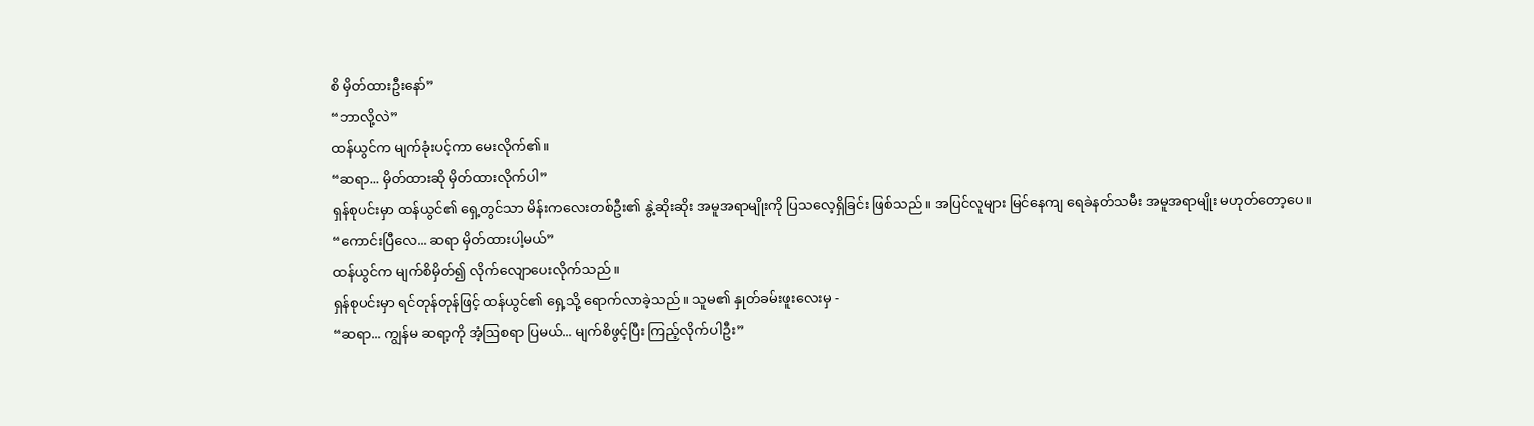စိ မှိတ်ထားဦးနော်”
“ဘာလို့လဲ”
ထန်ယွင်က မျက်ခုံးပင့်ကာ မေးလိုက်၏။
“ဆရာ... မှိတ်ထားဆို မှိတ်ထားလိုက်ပါ”
ရှန်စုပင်းမှာ ထန်ယွင်၏ ရှေ့တွင်သာ မိန်းကလေးတစ်ဦး၏ နွဲ့ဆိုးဆိုး အမူအရာမျိုးကို ပြသလေ့ရှိခြင်း ဖြစ်သည်။ အပြင်လူများ မြင်နေကျ ရေခဲနတ်သမီး အမူအရာမျိုး မဟုတ်တော့ပေ။
“ကောင်းပြီလေ... ဆရာ မှိတ်ထားပါ့မယ်”
ထန်ယွင်က မျက်စိမှိတ်၍ လိုက်လျောပေးလိုက်သည်။
ရှန်စုပင်းမှာ ရင်တုန်တုန်ဖြင့် ထန်ယွင်၏ ရှေ့သို့ ရောက်လာခဲ့သည်။ သူမ၏ နှုတ်ခမ်းဖူးလေးမှ -
“ဆရာ... ကျွန်မ ဆရာ့ကို အံ့ဩစရာ ပြမယ်... မျက်စိဖွင့်ပြီး ကြည့်လိုက်ပါဦး”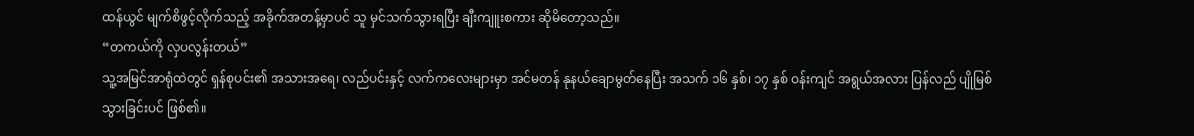ထန်ယွင် မျက်စိဖွင့်လိုက်သည့် အခိုက်အတန့်မှာပင် သူ မှင်သက်သွားရပြီး ချီးကျူးစကား ဆိုမိတော့သည်။
“တကယ်ကို လှပလွန်းတယ်”
သူ့အမြင်အာရုံထဲတွင် ရှန်စုပင်း၏ အသားအရေ၊ လည်ပင်းနှင့် လက်ကလေးများမှာ အင်မတန် နုနယ်ချောမွတ်နေပြီး အသက် ၁၆ နှစ်၊ ၁၇ နှစ် ဝန်းကျင် အရွယ်အလား ပြန်လည် ပျိုမြစ်သွားခြင်းပင် ဖြစ်၏။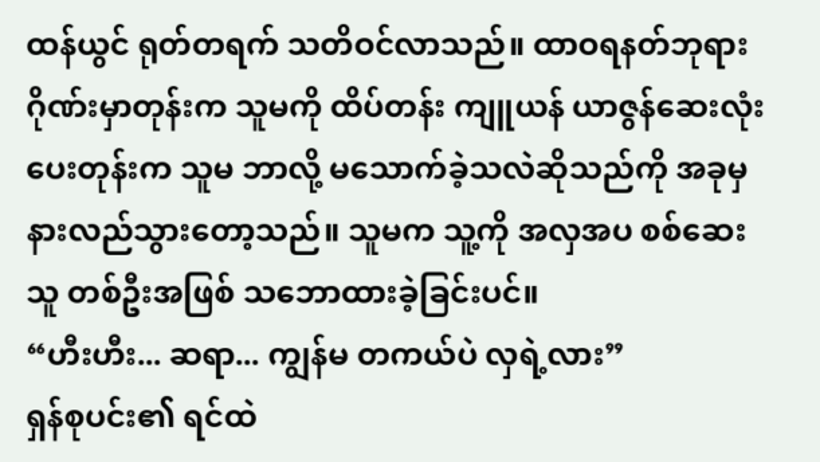ထန်ယွင် ရုတ်တရက် သတိဝင်လာသည်။ ထာဝရနတ်ဘုရားဂိုဏ်းမှာတုန်းက သူမကို ထိပ်တန်း ကျူယန် ယာဇွန်ဆေးလုံး ပေးတုန်းက သူမ ဘာလို့ မသောက်ခဲ့သလဲဆိုသည်ကို အခုမှ နားလည်သွားတော့သည်။ သူမက သူ့ကို အလှအပ စစ်ဆေးသူ တစ်ဦးအဖြစ် သဘောထားခဲ့ခြင်းပင်။
“ဟီးဟီး... ဆရာ... ကျွန်မ တကယ်ပဲ လှရဲ့လား”
ရှန်စုပင်း၏ ရင်ထဲ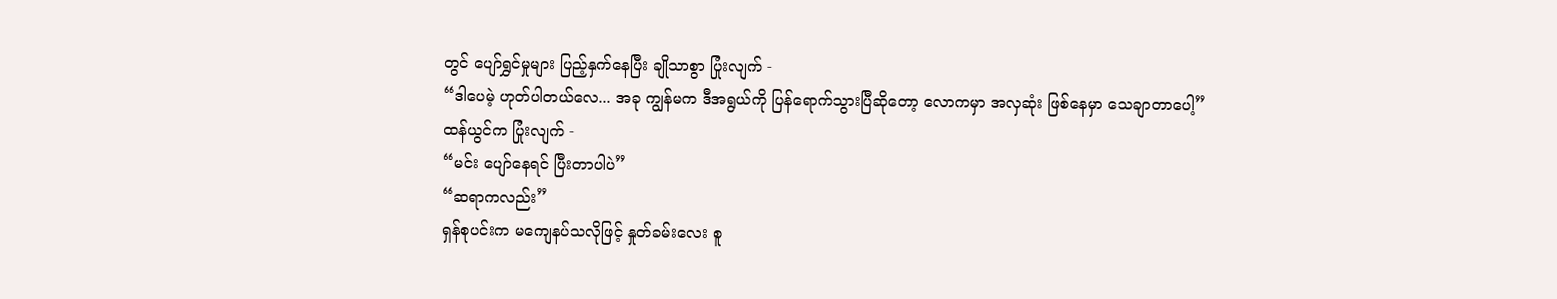တွင် ပျော်ရွှင်မှုများ ပြည့်နှက်နေပြီး ချိုသာစွာ ပြုံးလျက် -
“ဒါပေမဲ့ ဟုတ်ပါတယ်လေ... အခု ကျွန်မက ဒီအရွယ်ကို ပြန်ရောက်သွားပြီဆိုတော့ လောကမှာ အလှဆုံး ဖြစ်နေမှာ သေချာတာပေါ့”
ထန်ယွင်က ပြုံးလျက် -
“မင်း ပျော်နေရင် ပြီးတာပါပဲ”
“ဆရာကလည်း”
ရှန်စုပင်းက မကျေနပ်သလိုဖြင့် နှုတ်ခမ်းလေး စူ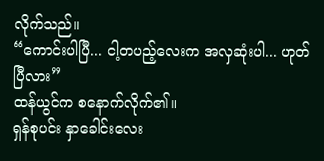လိုက်သည်။
“ကောင်းပါပြီ... ငါ့တပည့်လေးက အလှဆုံးပါ... ဟုတ်ပြီလား”
ထန်ယွင်က စနောက်လိုက်၏။
ရှန်စုပင်း နှာခေါင်းလေး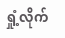ရှုံ့လိုက်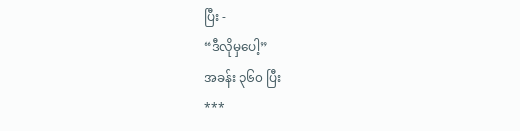ပြီး -
“ဒီလိုမှပေါ့”
အခန်း ၃၆၀ ပြီး
***